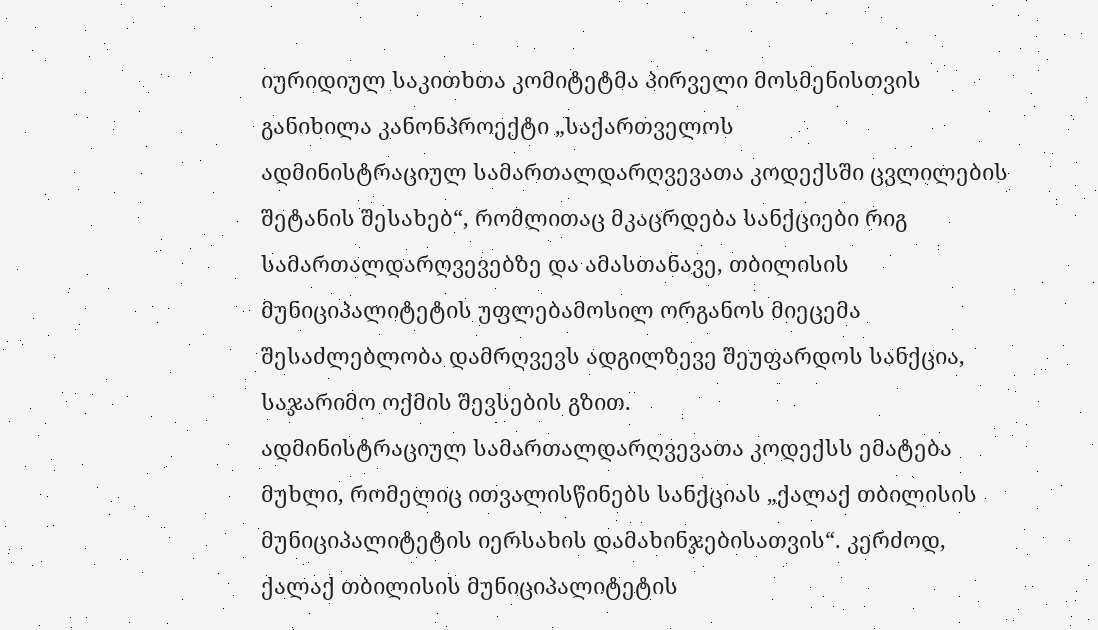იურიდიულ საკითხთა კომიტეტმა პირველი მოსმენისთვის განიხილა კანონპროექტი „საქართველოს
ადმინისტრაციულ სამართალდარღვევათა კოდექსში ცვლილების შეტანის შესახებ“, რომლითაც მკაცრდება სანქციები რიგ სამართალდარღვევებზე და ამასთანავე, თბილისის მუნიციპალიტეტის უფლებამოსილ ორგანოს მიეცემა შესაძლებლობა დამრღვევს ადგილზევე შეუფარდოს სანქცია, საჯარიმო ოქმის შევსების გზით.
ადმინისტრაციულ სამართალდარღვევათა კოდექსს ემატება მუხლი, რომელიც ითვალისწინებს სანქციას „ქალაქ თბილისის მუნიციპალიტეტის იერსახის დამახინჯებისათვის“. კერძოდ, ქალაქ თბილისის მუნიციპალიტეტის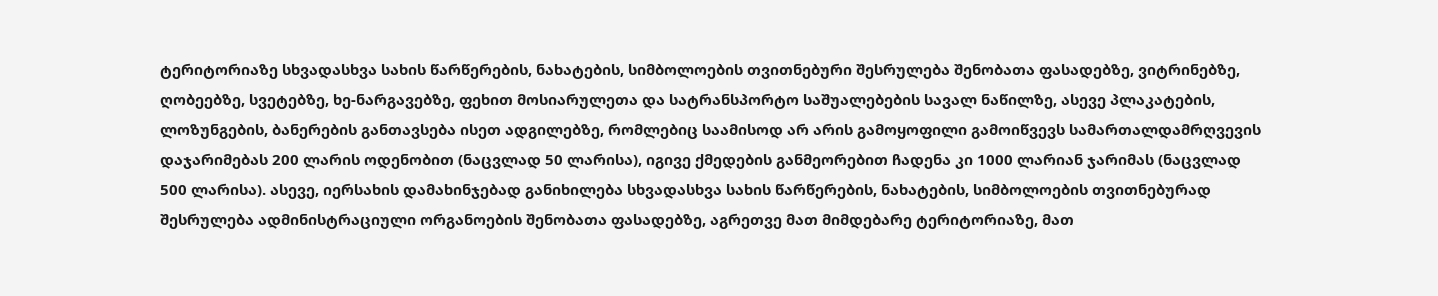ტერიტორიაზე სხვადასხვა სახის წარწერების, ნახატების, სიმბოლოების თვითნებური შესრულება შენობათა ფასადებზე, ვიტრინებზე, ღობეებზე, სვეტებზე, ხე-ნარგავებზე, ფეხით მოსიარულეთა და სატრანსპორტო საშუალებების სავალ ნაწილზე, ასევე პლაკატების, ლოზუნგების, ბანერების განთავსება ისეთ ადგილებზე, რომლებიც საამისოდ არ არის გამოყოფილი გამოიწვევს სამართალდამრღვევის დაჯარიმებას 200 ლარის ოდენობით (ნაცვლად 50 ლარისა), იგივე ქმედების განმეორებით ჩადენა კი 1000 ლარიან ჯარიმას (ნაცვლად 500 ლარისა). ასევე, იერსახის დამახინჯებად განიხილება სხვადასხვა სახის წარწერების, ნახატების, სიმბოლოების თვითნებურად შესრულება ადმინისტრაციული ორგანოების შენობათა ფასადებზე, აგრეთვე მათ მიმდებარე ტერიტორიაზე, მათ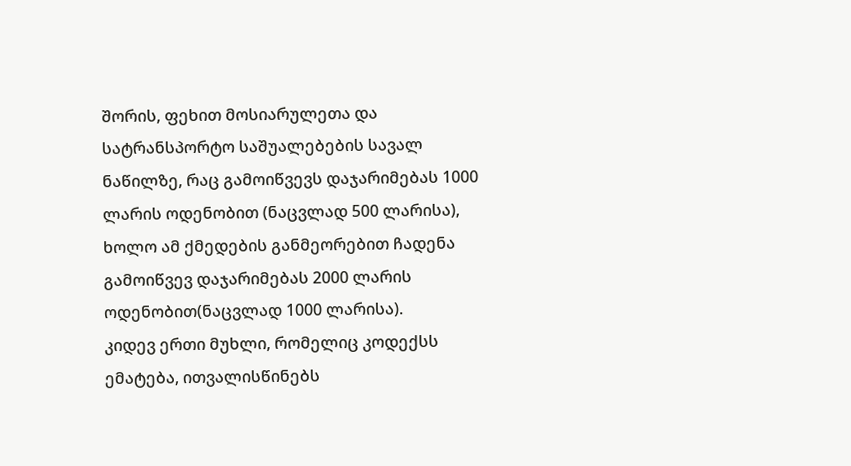შორის, ფეხით მოსიარულეთა და სატრანსპორტო საშუალებების სავალ ნაწილზე, რაც გამოიწვევს დაჯარიმებას 1000 ლარის ოდენობით (ნაცვლად 500 ლარისა), ხოლო ამ ქმედების განმეორებით ჩადენა გამოიწვევ დაჯარიმებას 2000 ლარის ოდენობით(ნაცვლად 1000 ლარისა).
კიდევ ერთი მუხლი, რომელიც კოდექსს ემატება, ითვალისწინებს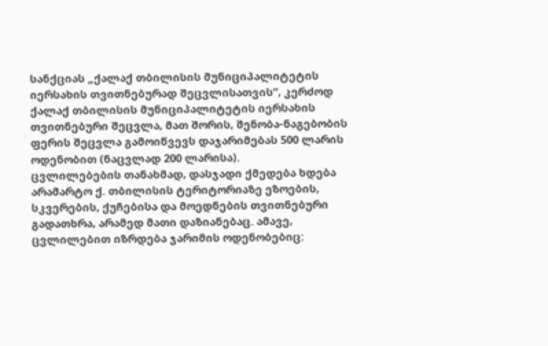სანქციას „ქალაქ თბილისის მუნიციპალიტეტის იერსახის თვითნებურად შეცვლისათვის“, კერძოდ ქალაქ თბილისის მუნიციპალიტეტის იერსახის თვითნებური შეცვლა, მათ შორის, შენობა-ნაგებობის ფერის შეცვლა გამოიწვევს დაჯარიმებას 500 ლარის ოდენობით (ნაცვლად 200 ლარისა).
ცვლილებების თანახმად, დასჯადი ქმედება ხდება არამარტო ქ. თბილისის ტერიტორიაზე ეზოების, სკვერების, ქუჩებისა და მოედნების თვითნებური გადათხრა, არამედ მათი დაზიანებაც. ამავე, ცვლილებით იზრდება ჯარიმის ოდენობებიც: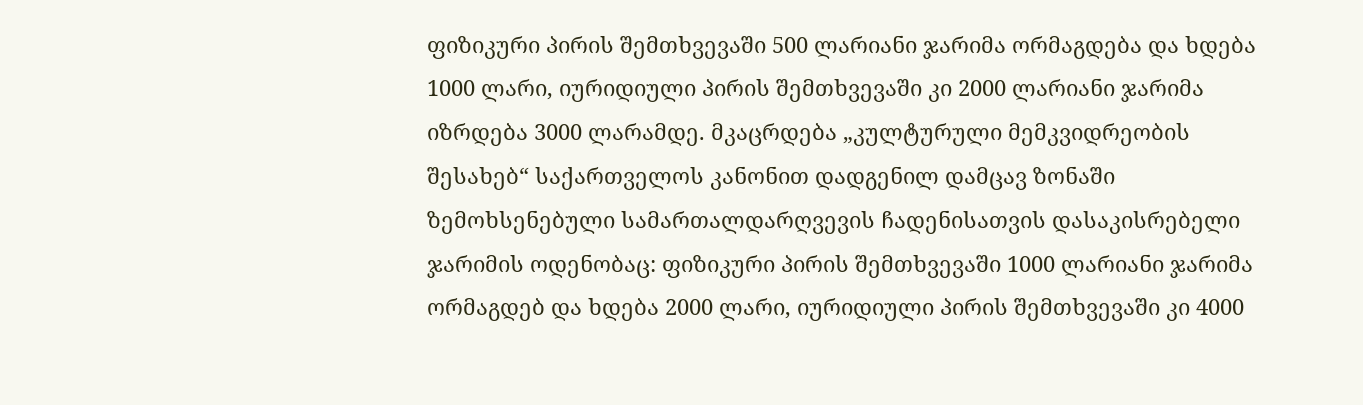ფიზიკური პირის შემთხვევაში 500 ლარიანი ჯარიმა ორმაგდება და ხდება 1000 ლარი, იურიდიული პირის შემთხვევაში კი 2000 ლარიანი ჯარიმა იზრდება 3000 ლარამდე. მკაცრდება „კულტურული მემკვიდრეობის შესახებ“ საქართველოს კანონით დადგენილ დამცავ ზონაში ზემოხსენებული სამართალდარღვევის ჩადენისათვის დასაკისრებელი ჯარიმის ოდენობაც: ფიზიკური პირის შემთხვევაში 1000 ლარიანი ჯარიმა ორმაგდებ და ხდება 2000 ლარი, იურიდიული პირის შემთხვევაში კი 4000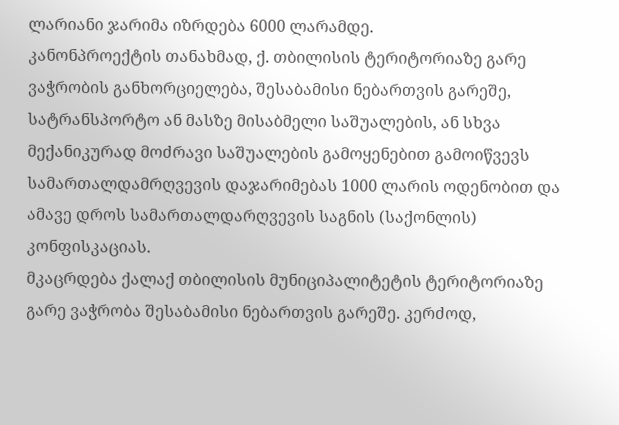ლარიანი ჯარიმა იზრდება 6000 ლარამდე.
კანონპროექტის თანახმად, ქ. თბილისის ტერიტორიაზე გარე ვაჭრობის განხორციელება, შესაბამისი ნებართვის გარეშე, სატრანსპორტო ან მასზე მისაბმელი საშუალების, ან სხვა მექანიკურად მოძრავი საშუალების გამოყენებით გამოიწვევს სამართალდამრღვევის დაჯარიმებას 1000 ლარის ოდენობით და ამავე დროს სამართალდარღვევის საგნის (საქონლის) კონფისკაციას.
მკაცრდება ქალაქ თბილისის მუნიციპალიტეტის ტერიტორიაზე გარე ვაჭრობა შესაბამისი ნებართვის გარეშე. კერძოდ,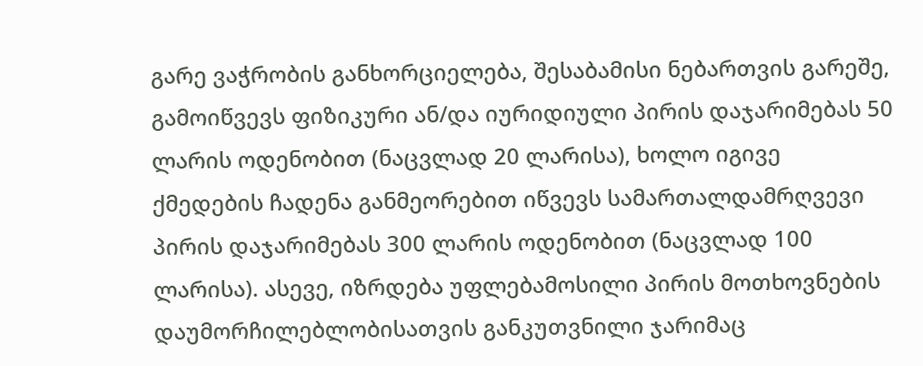გარე ვაჭრობის განხორციელება, შესაბამისი ნებართვის გარეშე, გამოიწვევს ფიზიკური ან/და იურიდიული პირის დაჯარიმებას 50 ლარის ოდენობით (ნაცვლად 20 ლარისა), ხოლო იგივე ქმედების ჩადენა განმეორებით იწვევს სამართალდამრღვევი პირის დაჯარიმებას 300 ლარის ოდენობით (ნაცვლად 100 ლარისა). ასევე, იზრდება უფლებამოსილი პირის მოთხოვნების დაუმორჩილებლობისათვის განკუთვნილი ჯარიმაც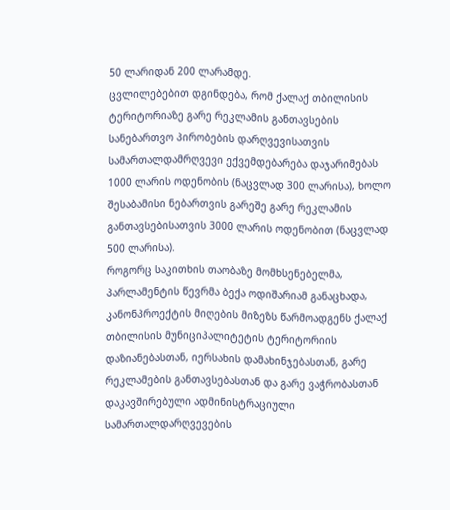50 ლარიდან 200 ლარამდე.
ცვლილებებით დგინდება, რომ ქალაქ თბილისის ტერიტორიაზე გარე რეკლამის განთავსების სანებართვო პირობების დარღვევისათვის სამართალდამრღვევი ექვემდებარება დაჯარიმებას 1000 ლარის ოდენობის (ნაცვლად 300 ლარისა), ხოლო შესაბამისი ნებართვის გარეშე გარე რეკლამის განთავსებისათვის 3000 ლარის ოდენობით (ნაცვლად 500 ლარისა).
როგორც საკითხის თაობაზე მომხსენებელმა, პარლამენტის წევრმა ბექა ოდიშარიამ განაცხადა, კანონპროექტის მიღების მიზეზს წარმოადგენს ქალაქ თბილისის მუნიციპალიტეტის ტერიტორიის დაზიანებასთან, იერსახის დამახინჯებასთან, გარე რეკლამების განთავსებასთან და გარე ვაჭრობასთან დაკავშირებული ადმინისტრაციული სამართალდარღვევების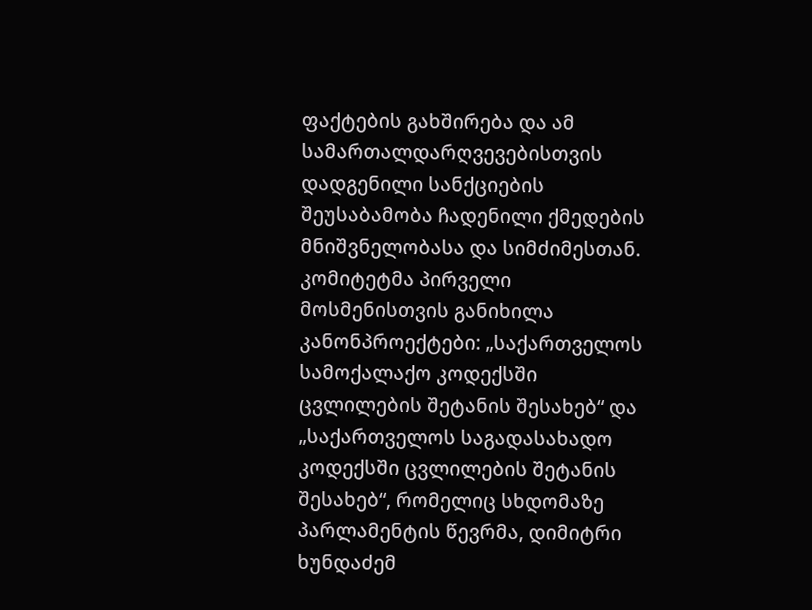ფაქტების გახშირება და ამ სამართალდარღვევებისთვის დადგენილი სანქციების შეუსაბამობა ჩადენილი ქმედების მნიშვნელობასა და სიმძიმესთან.
კომიტეტმა პირველი მოსმენისთვის განიხილა კანონპროექტები: „საქართველოს სამოქალაქო კოდექსში ცვლილების შეტანის შესახებ“ და „საქართველოს საგადასახადო კოდექსში ცვლილების შეტანის შესახებ“, რომელიც სხდომაზე პარლამენტის წევრმა, დიმიტრი ხუნდაძემ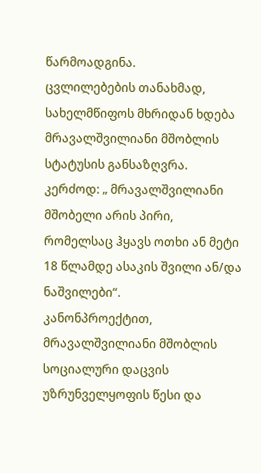წარმოადგინა.
ცვლილებების თანახმად, სახელმწიფოს მხრიდან ხდება მრავალშვილიანი მშობლის სტატუსის განსაზღვრა. კერძოდ: „ მრავალშვილიანი მშობელი არის პირი, რომელსაც ჰყავს ოთხი ან მეტი 18 წლამდე ასაკის შვილი ან/და ნაშვილები“.
კანონპროექტით, მრავალშვილიანი მშობლის სოციალური დაცვის უზრუნველყოფის წესი და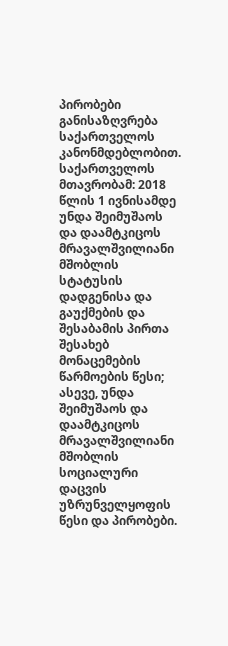პირობები განისაზღვრება საქართველოს კანონმდებლობით.
საქართველოს მთავრობამ: 2018 წლის 1 ივნისამდე უნდა შეიმუშაოს და დაამტკიცოს მრავალშვილიანი მშობლის სტატუსის დადგენისა და გაუქმების და შესაბამის პირთა შესახებ მონაცემების წარმოების წესი; ასევე, უნდა შეიმუშაოს და დაამტკიცოს მრავალშვილიანი მშობლის სოციალური დაცვის უზრუნველყოფის წესი და პირობები.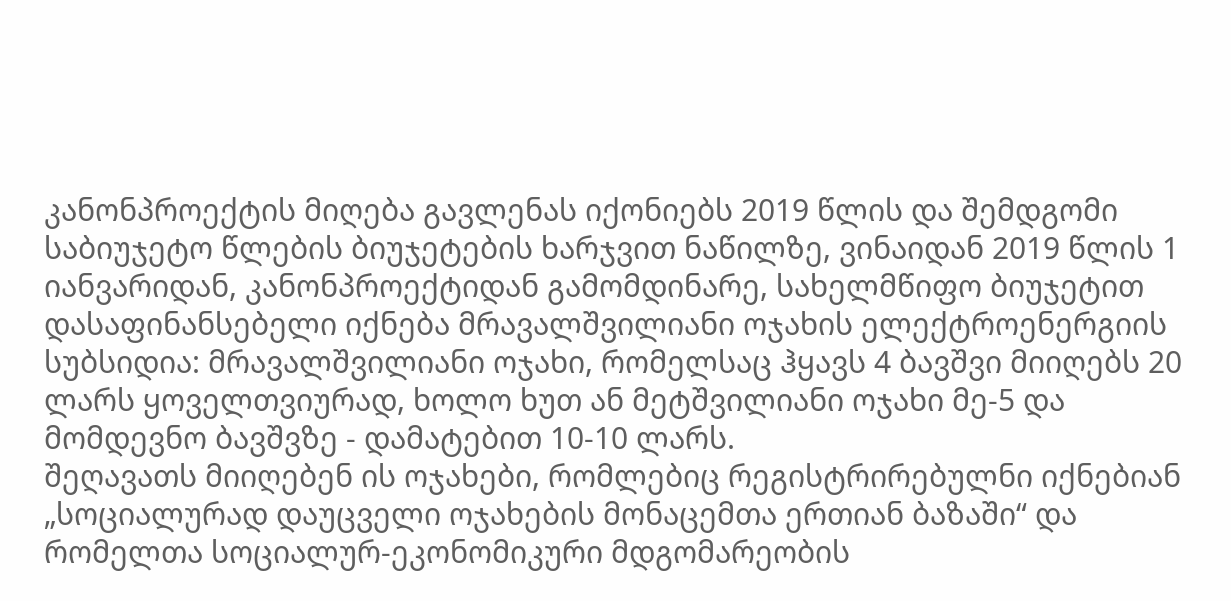კანონპროექტის მიღება გავლენას იქონიებს 2019 წლის და შემდგომი საბიუჯეტო წლების ბიუჯეტების ხარჯვით ნაწილზე, ვინაიდან 2019 წლის 1 იანვარიდან, კანონპროექტიდან გამომდინარე, სახელმწიფო ბიუჯეტით დასაფინანსებელი იქნება მრავალშვილიანი ოჯახის ელექტროენერგიის სუბსიდია: მრავალშვილიანი ოჯახი, რომელსაც ჰყავს 4 ბავშვი მიიღებს 20 ლარს ყოველთვიურად, ხოლო ხუთ ან მეტშვილიანი ოჯახი მე-5 და მომდევნო ბავშვზე - დამატებით 10-10 ლარს.
შეღავათს მიიღებენ ის ოჯახები, რომლებიც რეგისტრირებულნი იქნებიან „სოციალურად დაუცველი ოჯახების მონაცემთა ერთიან ბაზაში“ და რომელთა სოციალურ-ეკონომიკური მდგომარეობის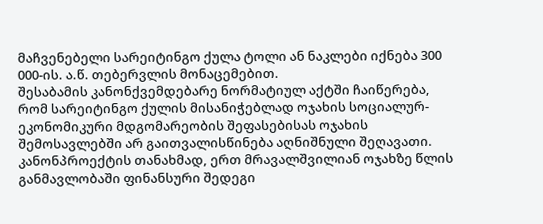მაჩვენებელი სარეიტინგო ქულა ტოლი ან ნაკლები იქნება 300 000-ის. ა.წ. თებერვლის მონაცემებით.
შესაბამის კანონქვემდებარე ნორმატიულ აქტში ჩაიწერება, რომ სარეიტინგო ქულის მისანიჭებლად ოჯახის სოციალურ-ეკონომიკური მდგომარეობის შეფასებისას ოჯახის შემოსავლებში არ გაითვალისწინება აღნიშნული შეღავათი.
კანონპროექტის თანახმად, ერთ მრავალშვილიან ოჯახზე წლის განმავლობაში ფინანსური შედეგი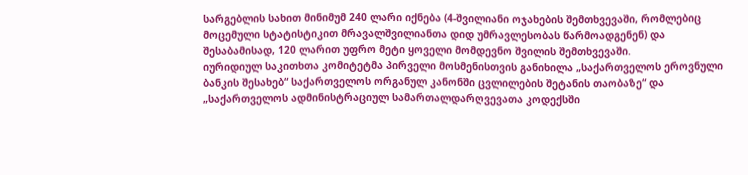სარგებლის სახით მინიმუმ 240 ლარი იქნება (4-შვილიანი ოჯახების შემთხვევაში, რომლებიც მოცემული სტატისტიკით მრავალშვილიანთა დიდ უმრავლესობას წარმოადგენენ) და შესაბამისად, 120 ლარით უფრო მეტი ყოველი მომდევნო შვილის შემთხვევაში.
იურიდიულ საკითხთა კომიტეტმა პირველი მოსმენისთვის განიხილა „საქართველოს ეროვნული ბანკის შესახებ“ საქართველოს ორგანულ კანონში ცვლილების შეტანის თაობაზე“ და „საქართველოს ადმინისტრაციულ სამართალდარღვევათა კოდექსში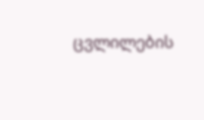ცვლილების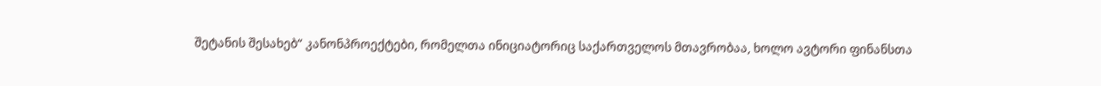შეტანის შესახებ“ კანონპროექტები, რომელთა ინიციატორიც საქართველოს მთავრობაა, ხოლო ავტორი ფინანსთა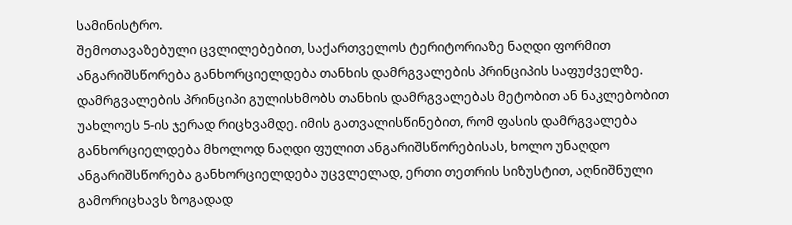სამინისტრო.
შემოთავაზებული ცვლილებებით, საქართველოს ტერიტორიაზე ნაღდი ფორმით ანგარიშსწორება განხორციელდება თანხის დამრგვალების პრინციპის საფუძველზე.
დამრგვალების პრინციპი გულისხმობს თანხის დამრგვალებას მეტობით ან ნაკლებობით უახლოეს 5-ის ჯერად რიცხვამდე. იმის გათვალისწინებით, რომ ფასის დამრგვალება განხორციელდება მხოლოდ ნაღდი ფულით ანგარიშსწორებისას, ხოლო უნაღდო ანგარიშსწორება განხორციელდება უცვლელად, ერთი თეთრის სიზუსტით, აღნიშნული გამორიცხავს ზოგადად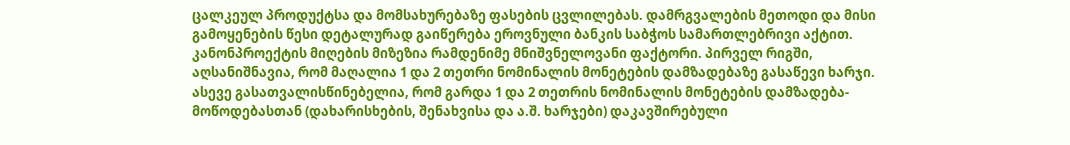ცალკეულ პროდუქტსა და მომსახურებაზე ფასების ცვლილებას. დამრგვალების მეთოდი და მისი გამოყენების წესი დეტალურად გაიწერება ეროვნული ბანკის საბჭოს სამართლებრივი აქტით.
კანონპროექტის მიღების მიზეზია რამდენიმე მნიშვნელოვანი ფაქტორი. პირველ რიგში, აღსანიშნავია, რომ მაღალია 1 და 2 თეთრი ნომინალის მონეტების დამზადებაზე გასაწევი ხარჯი. ასევე გასათვალისწინებელია, რომ გარდა 1 და 2 თეთრის ნომინალის მონეტების დამზადება-მოწოდებასთან (დახარისხების, შენახვისა და ა.შ. ხარჯები) დაკავშირებული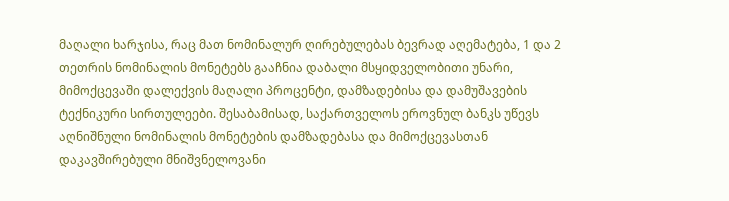მაღალი ხარჯისა, რაც მათ ნომინალურ ღირებულებას ბევრად აღემატება, 1 და 2 თეთრის ნომინალის მონეტებს გააჩნია დაბალი მსყიდველობითი უნარი, მიმოქცევაში დალექვის მაღალი პროცენტი, დამზადებისა და დამუშავების ტექნიკური სირთულეები. შესაბამისად, საქართველოს ეროვნულ ბანკს უწევს აღნიშნული ნომინალის მონეტების დამზადებასა და მიმოქცევასთან დაკავშირებული მნიშვნელოვანი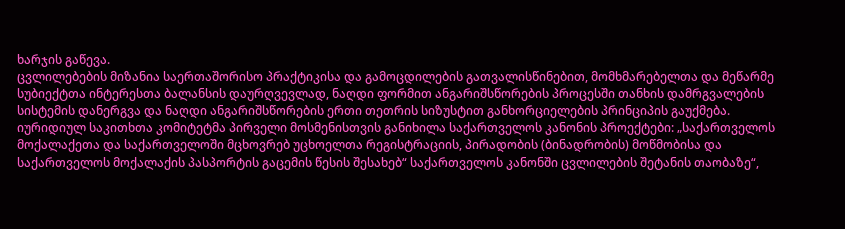ხარჯის გაწევა.
ცვლილებების მიზანია საერთაშორისო პრაქტიკისა და გამოცდილების გათვალისწინებით, მომხმარებელთა და მეწარმე სუბიექტთა ინტერესთა ბალანსის დაურღვევლად, ნაღდი ფორმით ანგარიშსწორების პროცესში თანხის დამრგვალების სისტემის დანერგვა და ნაღდი ანგარიშსწორების ერთი თეთრის სიზუსტით განხორციელების პრინციპის გაუქმება.
იურიდიულ საკითხთა კომიტეტმა პირველი მოსმენისთვის განიხილა საქართველოს კანონის პროექტები: „საქართველოს მოქალაქეთა და საქართველოში მცხოვრებ უცხოელთა რეგისტრაციის, პირადობის (ბინადრობის) მოწმობისა და საქართველოს მოქალაქის პასპორტის გაცემის წესის შესახებ“ საქართველოს კანონში ცვლილების შეტანის თაობაზე“,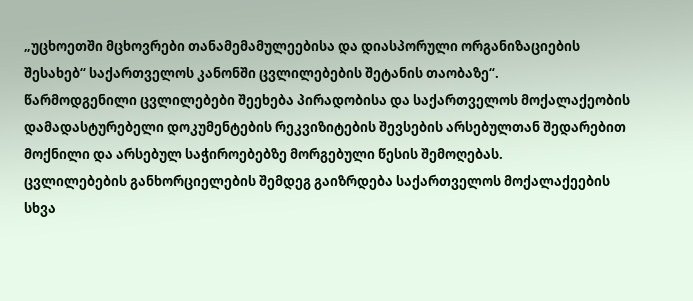„უცხოეთში მცხოვრები თანამემამულეებისა და დიასპორული ორგანიზაციების შესახებ“ საქართველოს კანონში ცვლილებების შეტანის თაობაზე“.
წარმოდგენილი ცვლილებები შეეხება პირადობისა და საქართველოს მოქალაქეობის დამადასტურებელი დოკუმენტების რეკვიზიტების შევსების არსებულთან შედარებით მოქნილი და არსებულ საჭიროებებზე მორგებული წესის შემოღებას.
ცვლილებების განხორციელების შემდეგ გაიზრდება საქართველოს მოქალაქეების სხვა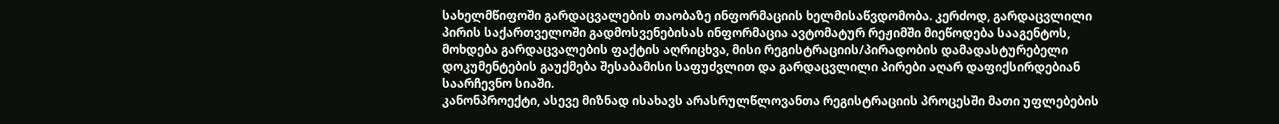სახელმწიფოში გარდაცვალების თაობაზე ინფორმაციის ხელმისაწვდომობა. კერძოდ, გარდაცვლილი პირის საქართველოში გადმოსვენებისას ინფორმაცია ავტომატურ რეჟიმში მიეწოდება სააგენტოს, მოხდება გარდაცვალების ფაქტის აღრიცხვა, მისი რეგისტრაციის/პირადობის დამადასტურებელი დოკუმენტების გაუქმება შესაბამისი საფუძვლით და გარდაცვლილი პირები აღარ დაფიქსირდებიან საარჩევნო სიაში.
კანონპროექტი, ასევე მიზნად ისახავს არასრულწლოვანთა რეგისტრაციის პროცესში მათი უფლებების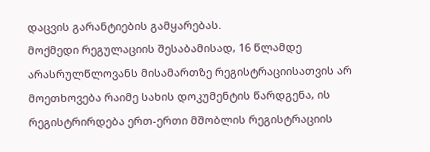დაცვის გარანტიების გამყარებას.
მოქმედი რეგულაციის შესაბამისად, 16 წლამდე არასრულწლოვანს მისამართზე რეგისტრაციისათვის არ მოეთხოვება რაიმე სახის დოკუმენტის წარდგენა, ის რეგისტრირდება ერთ-ერთი მშობლის რეგისტრაციის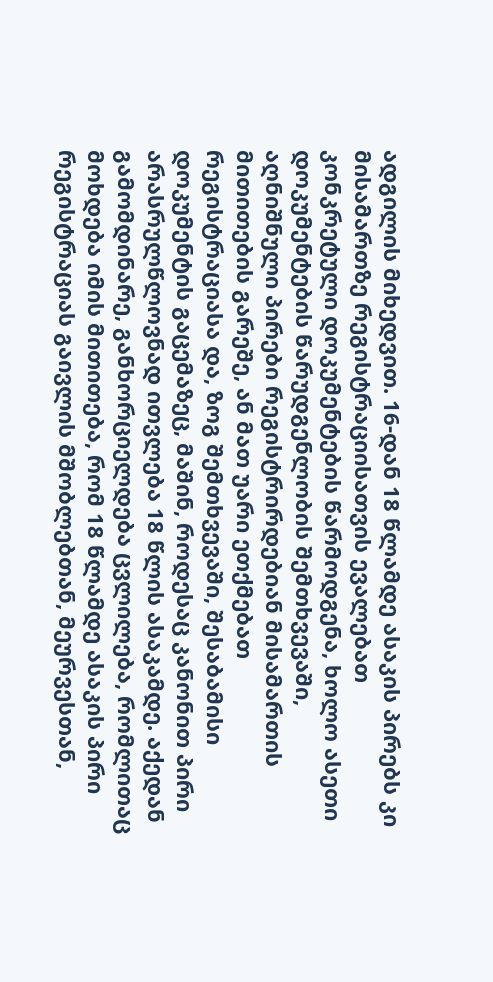ადგილის მიხედვით. 16-დან 18 წლამდე ასაკის პირებს კი მისამართზე რეგისტრაციისათვის ევალებათ კონკრეტული დოკუმენტების წარმოდგენა, ხოლო ასეთი დოკუმენტების წარუდგენლობის შემთხვევაში, აღნიშნული პირები რეგისტრირდებიან მისამართის მითითების გარეშე, ან მათ უარი ეთქმებათ რეგისტრაციასა და, ზოგ შემთხვევაში, შესაბამისი დოკუმენტის გაცემაზეც, მაშინ, როდესაც კანონით პირი არასრულწლოვნად ითვლება 18 წლის ასაკამდე. აქედან გამომდინარე, განხორციელდება ცვლილება, რომლითაც მოხდება იმის მითითება, რომ 18 წლამდე ასაკის პირი რეგისტრაციას გაივლის მშობლებთან, მეურვესთან,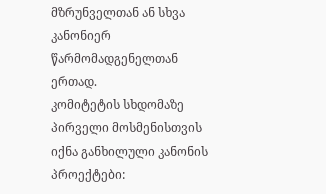მზრუნველთან ან სხვა კანონიერ წარმომადგენელთან ერთად.
კომიტეტის სხდომაზე პირველი მოსმენისთვის იქნა განხილული კანონის პროექტები: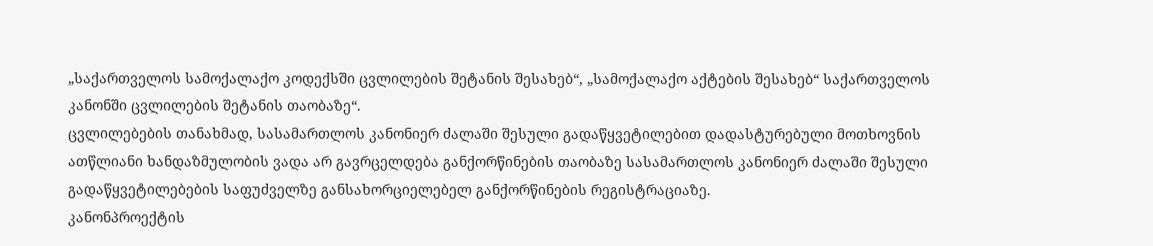„საქართველოს სამოქალაქო კოდექსში ცვლილების შეტანის შესახებ“, „სამოქალაქო აქტების შესახებ“ საქართველოს კანონში ცვლილების შეტანის თაობაზე“.
ცვლილებების თანახმად, სასამართლოს კანონიერ ძალაში შესული გადაწყვეტილებით დადასტურებული მოთხოვნის ათწლიანი ხანდაზმულობის ვადა არ გავრცელდება განქორწინების თაობაზე სასამართლოს კანონიერ ძალაში შესული გადაწყვეტილებების საფუძველზე განსახორციელებელ განქორწინების რეგისტრაციაზე.
კანონპროექტის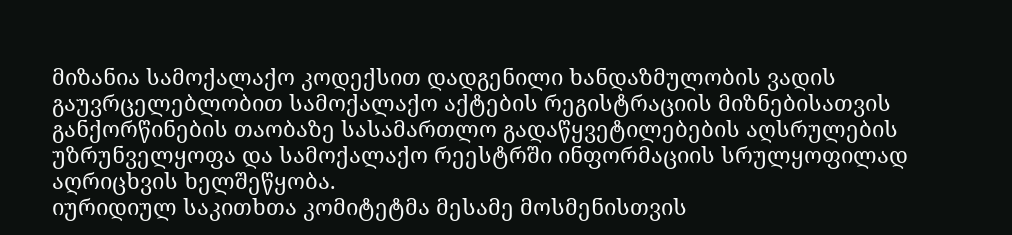მიზანია სამოქალაქო კოდექსით დადგენილი ხანდაზმულობის ვადის გაუვრცელებლობით სამოქალაქო აქტების რეგისტრაციის მიზნებისათვის განქორწინების თაობაზე სასამართლო გადაწყვეტილებების აღსრულების უზრუნველყოფა და სამოქალაქო რეესტრში ინფორმაციის სრულყოფილად აღრიცხვის ხელშეწყობა.
იურიდიულ საკითხთა კომიტეტმა მესამე მოსმენისთვის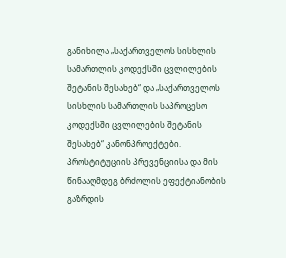განიხილა „საქართველოს სისხლის სამართლის კოდექსში ცვლილების შეტანის შესახებ“ და „საქართველოს სისხლის სამართლის საპროცესო კოდექსში ცვლილების შეტანის შესახებ“ კანონპროექტები.
პროსტიტუციის პრევენციისა და მის წინააღმდეგ ბრძოლის ეფექტიანობის გაზრდის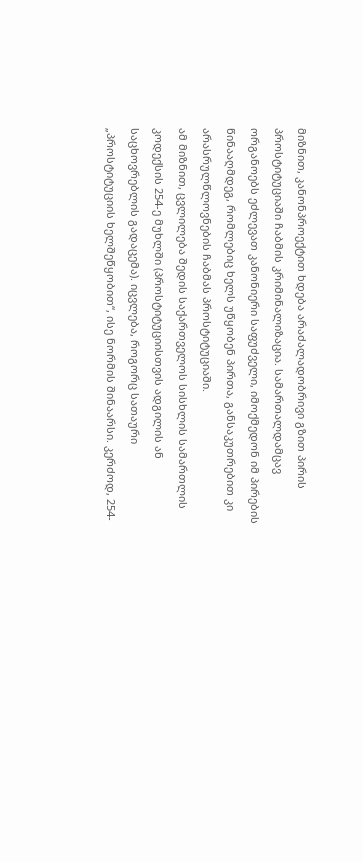მიზნით, კანონპროექტით ხდება არაძალადობრივი გზით პირის პროსტიტუციაში ჩაბმის კრიმინალიზაცია. სამართალდამცავ ორგანოებს ეძლევათ კანონიერი საფუძველი, იმოქმედონ იმ პირების წინააღმდეგ, რომლებიც ხელს უწყობენ პირთა, განსაკუთრებით კი არასრულწლოვნების ჩაბმას პროსტიტუციაში.
ამ მიზნით, ცვლილება შედის საქართველოს სისხლის სამართლის კოდექსის 254-ე მუხლში (პროსტიტუციისთვის ადგილის ან საცხოვრებლის გადაცემა). იცვლება, როგორც სათაური „პროსტიტუციის ხელშეწყობით“, ისე ნორმის შინაარსი. კერძოდ, 254-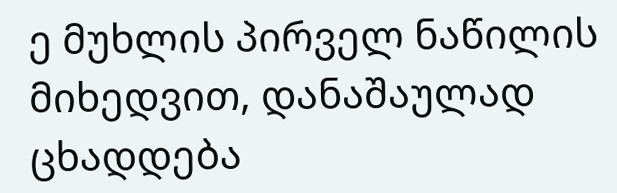ე მუხლის პირველ ნაწილის მიხედვით, დანაშაულად ცხადდება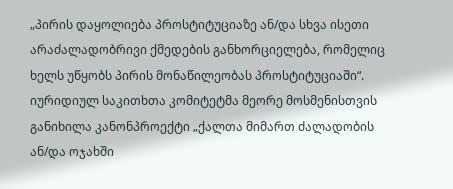„პირის დაყოლიება პროსტიტუციაზე ან/და სხვა ისეთი არაძალადობრივი ქმედების განხორციელება, რომელიც ხელს უწყობს პირის მონაწილეობას პროსტიტუციაში“.
იურიდიულ საკითხთა კომიტეტმა მეორე მოსმენისთვის განიხილა კანონპროექტი „ქალთა მიმართ ძალადობის ან/და ოჯახში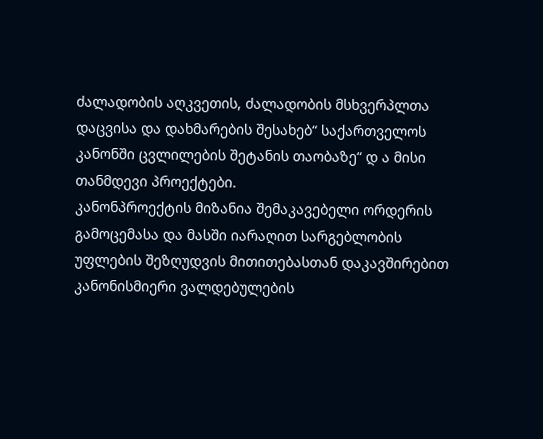ძალადობის აღკვეთის, ძალადობის მსხვერპლთა დაცვისა და დახმარების შესახებ“ საქართველოს კანონში ცვლილების შეტანის თაობაზე“ დ ა მისი თანმდევი პროექტები.
კანონპროექტის მიზანია შემაკავებელი ორდერის გამოცემასა და მასში იარაღით სარგებლობის უფლების შეზღუდვის მითითებასთან დაკავშირებით კანონისმიერი ვალდებულების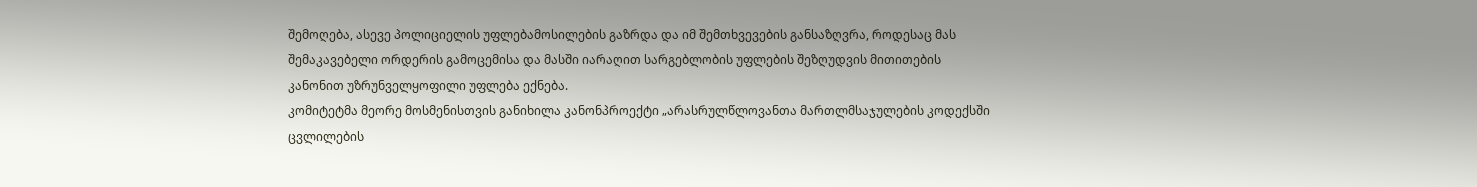შემოღება, ასევე პოლიციელის უფლებამოსილების გაზრდა და იმ შემთხვევების განსაზღვრა, როდესაც მას შემაკავებელი ორდერის გამოცემისა და მასში იარაღით სარგებლობის უფლების შეზღუდვის მითითების კანონით უზრუნველყოფილი უფლება ექნება.
კომიტეტმა მეორე მოსმენისთვის განიხილა კანონპროექტი „არასრულწლოვანთა მართლმსაჯულების კოდექსში ცვლილების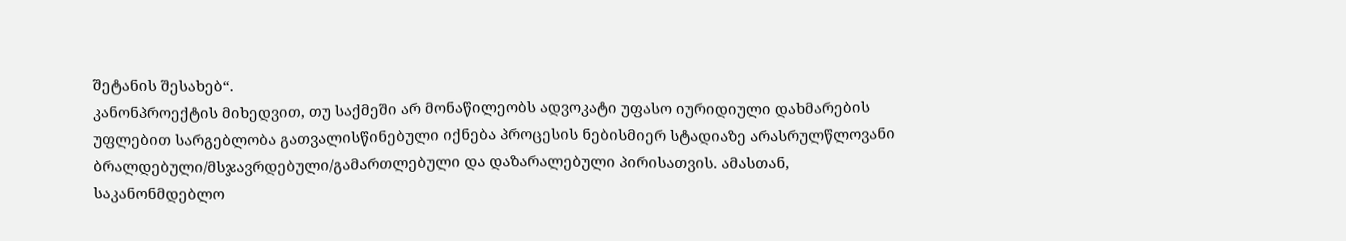შეტანის შესახებ“.
კანონპროექტის მიხედვით, თუ საქმეში არ მონაწილეობს ადვოკატი უფასო იურიდიული დახმარების უფლებით სარგებლობა გათვალისწინებული იქნება პროცესის ნებისმიერ სტადიაზე არასრულწლოვანი ბრალდებული/მსჯავრდებული/გამართლებული და დაზარალებული პირისათვის. ამასთან, საკანონმდებლო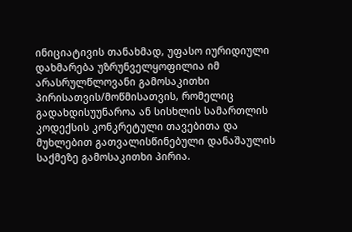ინიციატივის თანახმად, უფასო იურიდიული დახმარება უზრუნველყოფილია იმ არასრულწლოვანი გამოსაკითხი პირისათვის/მოწმისათვის, რომელიც გადახდისუუნაროა ან სისხლის სამართლის კოდექსის კონკრეტული თავებითა და მუხლებით გათვალისწინებული დანაშაულის საქმეზე გამოსაკითხი პირია.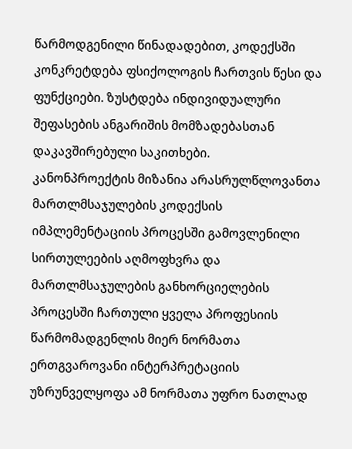წარმოდგენილი წინადადებით, კოდექსში კონკრეტდება ფსიქოლოგის ჩართვის წესი და ფუნქციები. ზუსტდება ინდივიდუალური შეფასების ანგარიშის მომზადებასთან დაკავშირებული საკითხები.
კანონპროექტის მიზანია არასრულწლოვანთა მართლმსაჯულების კოდექსის იმპლემენტაციის პროცესში გამოვლენილი სირთულეების აღმოფხვრა და მართლმსაჯულების განხორციელების პროცესში ჩართული ყველა პროფესიის წარმომადგენლის მიერ ნორმათა ერთგვაროვანი ინტერპრეტაციის უზრუნველყოფა ამ ნორმათა უფრო ნათლად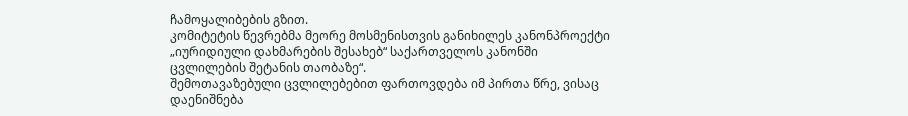ჩამოყალიბების გზით.
კომიტეტის წევრებმა მეორე მოსმენისთვის განიხილეს კანონპროექტი „იურიდიული დახმარების შესახებ“ საქართველოს კანონში ცვლილების შეტანის თაობაზე“.
შემოთავაზებული ცვლილებებით ფართოვდება იმ პირთა წრე, ვისაც დაენიშნება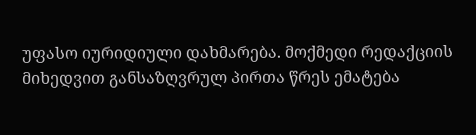უფასო იურიდიული დახმარება. მოქმედი რედაქციის მიხედვით განსაზღვრულ პირთა წრეს ემატება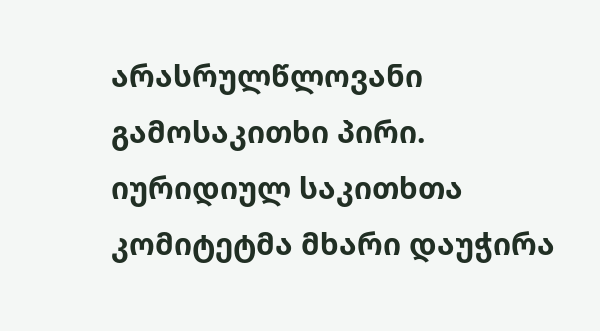არასრულწლოვანი გამოსაკითხი პირი.
იურიდიულ საკითხთა კომიტეტმა მხარი დაუჭირა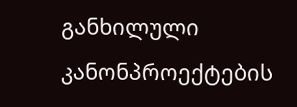განხილული კანონპროექტების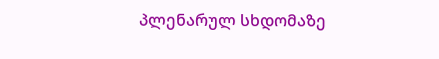პლენარულ სხდომაზე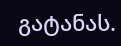გატანას.